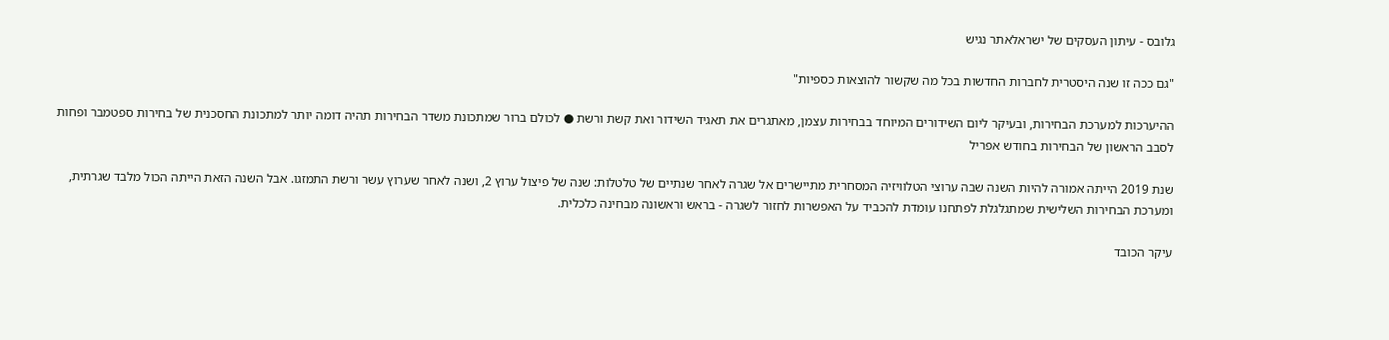גלובס - עיתון העסקים של ישראלאתר נגיש

"גם ככה זו שנה היסטרית לחברות החדשות בכל מה שקשור להוצאות כספיות"

ההיערכות למערכת הבחירות, ובעיקר ליום השידורים המיוחד בבחירות עצמן, מאתגרים את תאגיד השידור ואת קשת ורשת ● לכולם ברור שמתכונת משדר הבחירות תהיה דומה יותר למתכונת החסכנית של בחירות ספטמבר ופחות לסבב הראשון של הבחירות בחודש אפריל

שנת 2019 הייתה אמורה להיות השנה שבה ערוצי הטלוויזיה המסחרית מתיישרים אל שגרה לאחר שנתיים של טלטלות: שנה של פיצול ערוץ 2, ושנה לאחר שערוץ עשר ורשת התמזגו. אבל השנה הזאת הייתה הכול מלבד שגרתית, ומערכת הבחירות השלישית שמתגלגלת לפתחנו עומדת להכביד על האפשרות לחזור לשגרה - בראש וראשונה מבחינה כלכלית.

עיקר הכובד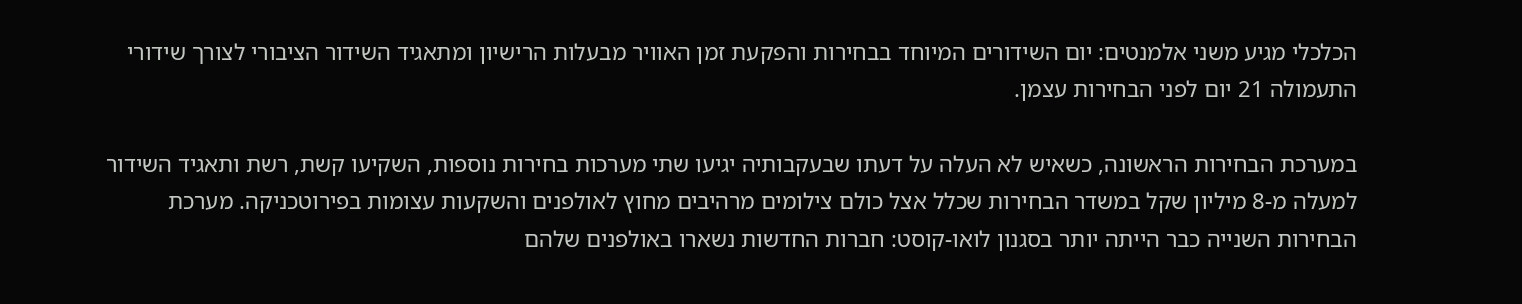הכלכלי מגיע משני אלמנטים: יום השידורים המיוחד בבחירות והפקעת זמן האוויר מבעלות הרישיון ומתאגיד השידור הציבורי לצורך שידורי התעמולה 21 יום לפני הבחירות עצמן.

במערכת הבחירות הראשונה, כשאיש לא העלה על דעתו שבעקבותיה יגיעו שתי מערכות בחירות נוספות, השקיעו קשת, רשת ותאגיד השידור למעלה מ-8 מיליון שקל במשדר הבחירות שכלל אצל כולם צילומים מרהיבים מחוץ לאולפנים והשקעות עצומות בפירוטכניקה. מערכת הבחירות השנייה כבר הייתה יותר בסגנון לואו-קוסט: חברות החדשות נשארו באולפנים שלהם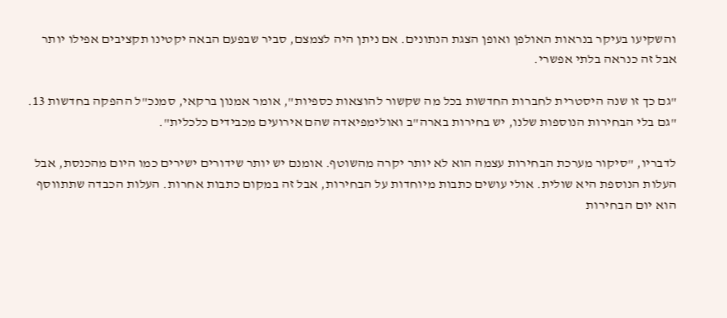והשקיעו בעיקר בנראות האולפן ואופן הצגת הנתונים. אם ניתן היה לצמצם, סביר שבפעם הבאה יקטינו תקציבים אפילו יותר אבל זה כנראה בלתי אפשרי.

"גם כך זו שנה היסטרית לחברות החדשות בכל מה שקשור להוצאות כספיות", אומר אמנון ברקאי, סמנכ"ל ההפקה בחדשות 13. "גם בלי הבחירות הנוספות שלנו, יש בחירות בארה"ב ואולימפיאדה שהם אירועים מכבידים כלכלית".

לדבריו, "סיקור מערכת הבחירות עצמה הוא לא יותר יקרה מהשוטף. אומנם יש יותר שידורים ישירים כמו היום מהכנסת, אבל העלות הנוספת היא שולית. אולי עושים כתבות מיוחדות על הבחירות, אבל זה במקום כתבות אחרות. העלות הכבדה שתתווסף הוא יום הבחירות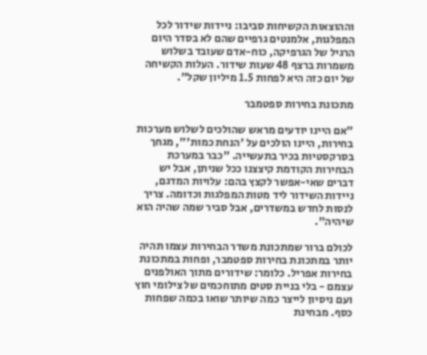וההוצאות הקשיחות סביבו: ניידות שידור לכל המפלגות, אלמנטים גרפיים שהם לא בסדר היום הרגיל של הגרפיקה, כוח-אדם שעובד בשלוש משמרות ברצף 48 שעות שידור. העלות הקשיחה של יום כזה היא לפחות 1.5 מיליון שקל".

מתכונת בחירות ספטמבר

"אם היינו יודעים מראש שהולכים לשלוש מערכות בחירות, היינו הולכים על 'הנחת כמות'", מגחך בסרקסטיות בכיר בתעשייה. "כבר במערכת הבחירות הקודמת קיצצנו ככל שניתן, אבל יש דברים שאי-אפשר לקצץ בהם: עלויות המדגם, ניידות השידור ליד מטות המפלגות וכדומה. צריך לנסות לחדש במשדרים, אבל סביר שמה שהיה הוא שיהיה".

לכולם ברור שמתכונת משדר הבחירות עצמו תהיה יותר במתכונת בחירות ספטמבר, ופחות במתכונת בחירות אפריל. כלומר: שידורים מתוך האולפנים עצמם - בלי בניית סטים מתוחכמים של צילומי חוץ ועם ניסיון לייצר כמה שיותר שואו בכמה שפחות כסף. מבחינת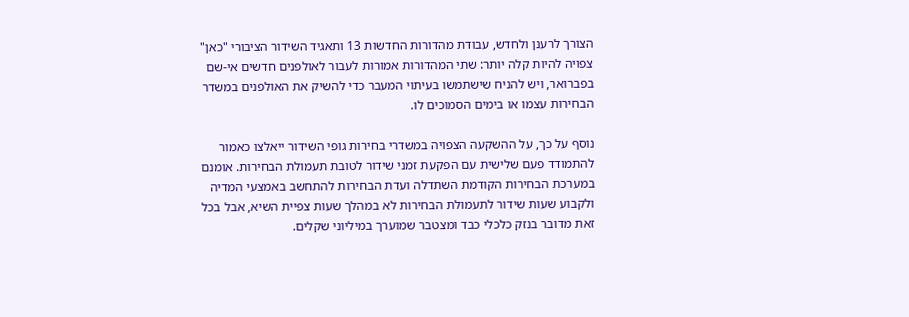הצורך לרענן ולחדש, עבודת מהדורות החדשות 13 ותאגיד השידור הציבורי "כאן" צפויה להיות קלה יותר: שתי המהדורות אמורות לעבור לאולפנים חדשים אי-שם בפברואר, ויש להניח שישתמשו בעיתוי המעבר כדי להשיק את האולפנים במשדר הבחירות עצמו או בימים הסמוכים לו.

נוסף על כך, על ההשקעה הצפויה במשדרי בחירות גופי השידור ייאלצו כאמור להתמודד פעם שלישית עם הפקעת זמני שידור לטובת תעמולת הבחירות. אומנם במערכת הבחירות הקודמת השתדלה ועדת הבחירות להתחשב באמצעי המדיה ולקבוע שעות שידור לתעמולת הבחירות לא במהלך שעות צפיית השיא, אבל בכל זאת מדובר בנזק כלכלי כבד ומצטבר שמוערך במיליוני שקלים.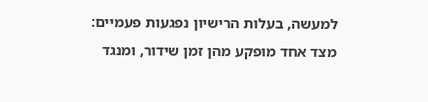למעשה, בעלות הרישיון נפגעות פעמיים: מצד אחד מופקע מהן זמן שידור, ומנגד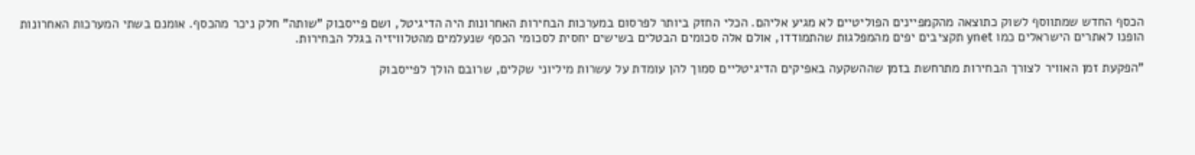הכסף החדש שמתווסף לשוק כתוצאה מהקמפיינים הפוליטיים לא מגיע אליהם. הכלי החזק ביותר לפרסום במערכות הבחירות האחרונות היה הדיגיטל, ושם פייסבוק "שותה" חלק ניכר מהכסף. אומנם בשתי המערכות האחרונות הופנו לאתרים הישראלים כמו ynet תקציבים יפים מהמפלגות שהתמודדו, אולם אלה סכומים הבטלים בשישים יחסית לסכומי הכסף שנעלמים מהטלוויזיה בגלל הבחירות.

"הפקעת זמן האוויר לצורך הבחירות מתרחשת בזמן שההשקעה באפיקים הדיגיטליים סמוך להן עומדת על עשרות מיליוני שקלים, שרובם הולך לפייסבוק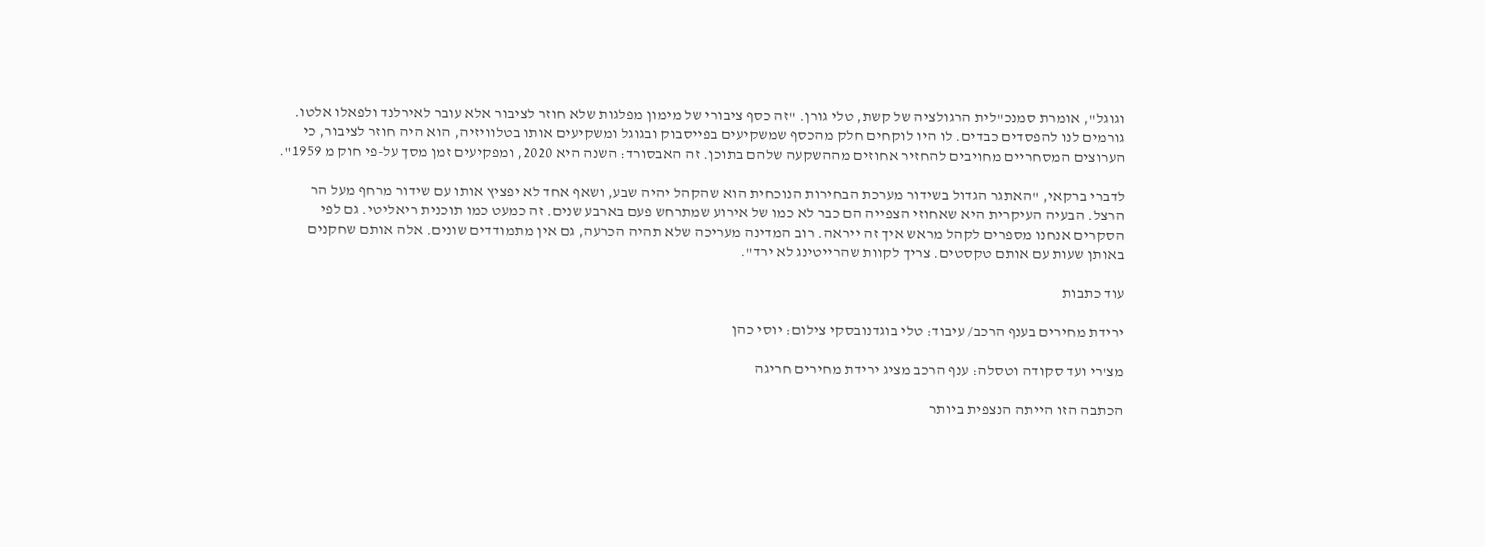וגוגל", אומרת סמנכ"לית הרגולציה של קשת, טלי גורן. "זה כסף ציבורי של מימון מפלגות שלא חוזר לציבור אלא עובר לאירלנד ולפאלו אלטו. גורמים לנו להפסדים כבדים. לו היו לוקחים חלק מהכסף שמשקיעים בפייסבוק ובגוגל ומשקיעים אותו בטלוויזיה, הוא היה חוזר לציבור, כי הערוצים המסחריים מחויבים להחזיר אחוזים מההשקעה שלהם בתוכן. זה האבסורד: השנה היא 2020, ומפקיעים זמן מסך על-פי חוק מ 1959".

לדברי ברקאי, "האתגר הגדול בשידור מערכת הבחירות הנוכחית הוא שהקהל יהיה שבע, ושאף אחד לא יפציץ אותו עם שידור מרחף מעל הר הרצל. הבעיה העיקרית היא שאחוזי הצפייה הם כבר לא כמו של אירוע שמתרחש פעם בארבע שנים. זה כמעט כמו תוכנית ריאליטי. גם לפי הסקרים אנחנו מספרים לקהל מראש איך זה ייראה. רוב המדינה מעריכה שלא תהיה הכרעה, גם אין מתמודדים שונים. אלה אותם שחקנים באותן שעות עם אותם טקסטים. צריך לקוות שהרייטינג לא ירד".

עוד כתבות

ירידת מחירים בענף הרכב/ עיבוד: טלי בוגדנובסקי צילום: יוסי כהן

מצ'רי ועד סקודה וטסלה: ענף הרכב מציג ירידת מחירים חריגה

הכתבה הזו הייתה הנצפית ביותר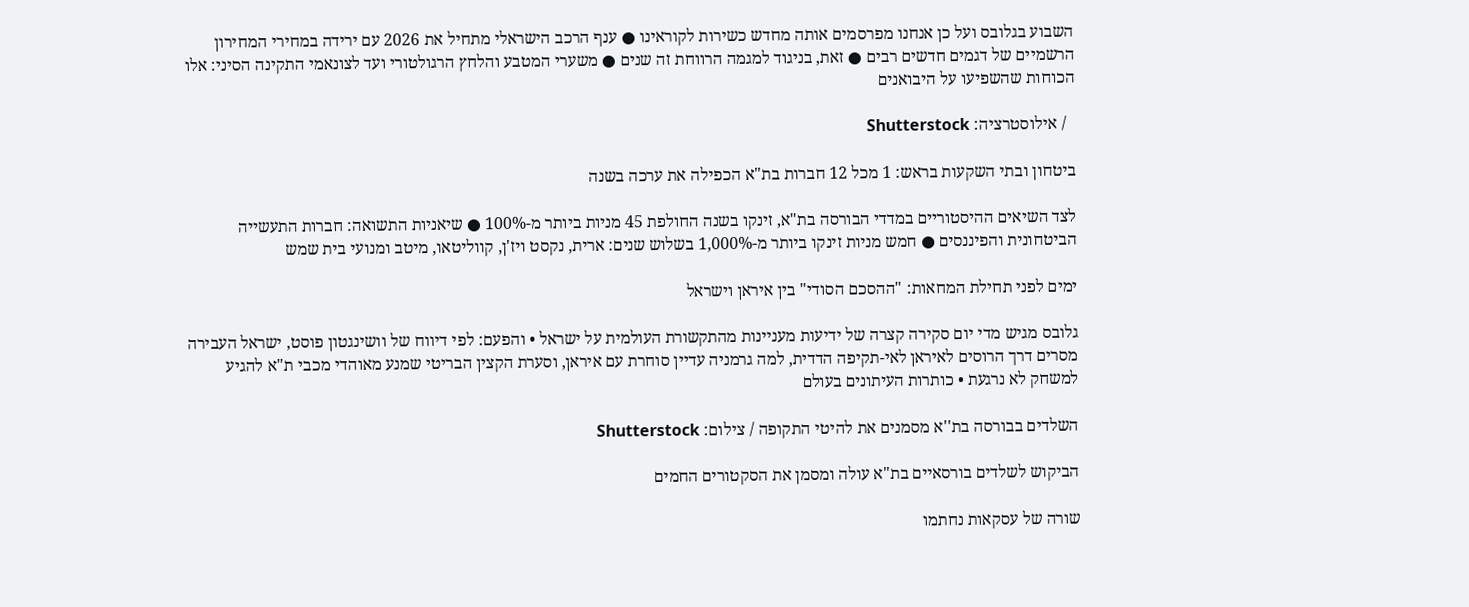השבוע בגלובס ועל כן אנחנו מפרסמים אותה מחדש כשירות לקוראינו ● ענף הרכב הישראלי מתחיל את 2026 עם ירידה במחירי המחירון הרשמיים של דגמים חדשים רבים ● זאת, בניגוד למגמה הרווחת זה שנים ● משערי המטבע והלחץ הרגולטורי ועד לצונאמי התקינה הסיני: אלו הכוחות שהשפיעו על היבואנים

  / אילוסטרציה: Shutterstock

ביטחון ובתי השקעות בראש: 1 מכל 12 חברות בת"א הכפילה את ערכה בשנה

לצד השיאים ההיסטוריים במדדי הבורסה בת"א, זינקו בשנה החולפת 45 מניות ביותר מ-100% ● שיאניות התשואה: חברות התעשייה הביטחונית והפיננסים ● חמש מניות זינקו ביותר מ-1,000% בשלוש שנים: ארית, נקסט ויז'ן, קווליטאו, מיטב ומנועי בית שמש

ימים לפני תחילת המחאות: "ההסכם הסודי" בין איראן וישראל

גלובס מגיש מדי יום סקירה קצרה של ידיעות מעניינות מהתקשורת העולמית על ישראל • והפעם: לפי דיווח של וושינגטון פוסט, ישראל העבירה מסרים דרך הרוסים לאיראן לאי-תקיפה הדדית, למה גרמניה עדיין סוחרת עם איראן, וסערת הקצין הבריטי שמנע מאוהדי מכבי ת"א להגיע למשחק לא נרגעת • כותרות העיתונים בעולם

השלדים בבורסה בת''א מסמנים את להיטי התקופה / צילום: Shutterstock

הביקוש לשלדים בורסאיים בת"א עולה ומסמן את הסקטורים החמים

שורה של עסקאות נחתמו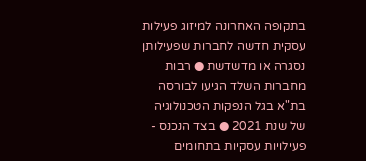בתקופה האחרונה למיזוג פעילות עסקית חדשה לחברות שפעילותן נסגרה או מדשדשת ● רבות מחברות השלד הגיעו לבורסה בת"א בגל הנפקות הטכנולוגיה של שנת 2021 ● בצד הנכנס - פעילויות עסקיות בתחומים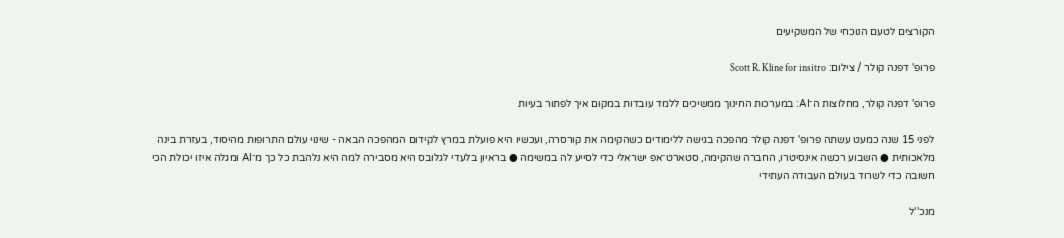הקורצים לטעם הנוכחי של המשקיעים

פרופ' דפנה קולר / צילום: Scott R. Kline for insitro

פרופ' דפנה קולר, מחלוצות ה־AI: במערכות החינוך ממשיכים ללמד עובדות במקום איך לפתור בעיות

לפני 15 שנה כמעט עשתה פרופ' דפנה קולר מהפכה בגישה ללימודים כשהקימה את קורסרה, ועכשיו היא פועלת במרץ לקידום המהפכה הבאה - שינוי עולם התרופות מהיסוד, בעזרת בינה מלאכותית ● השבוע רכשה אינסיטרו, החברה שהקימה, סטארט־אפ ישראלי כדי לסייע לה במשימה ● בראיון בלעדי לגלובס היא מסבירה למה היא נלהבת כל כך מ־AI ומגלה איזו יכולת הכי חשובה כדי לשרוד בעולם העבודה העתידי

מנכ''ל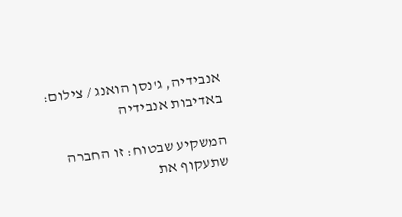אנבידיה, ג'נסן הואנג / צילום: באדיבות אנבידיה

המשקיע שבטוח: זו החברה שתעקוף את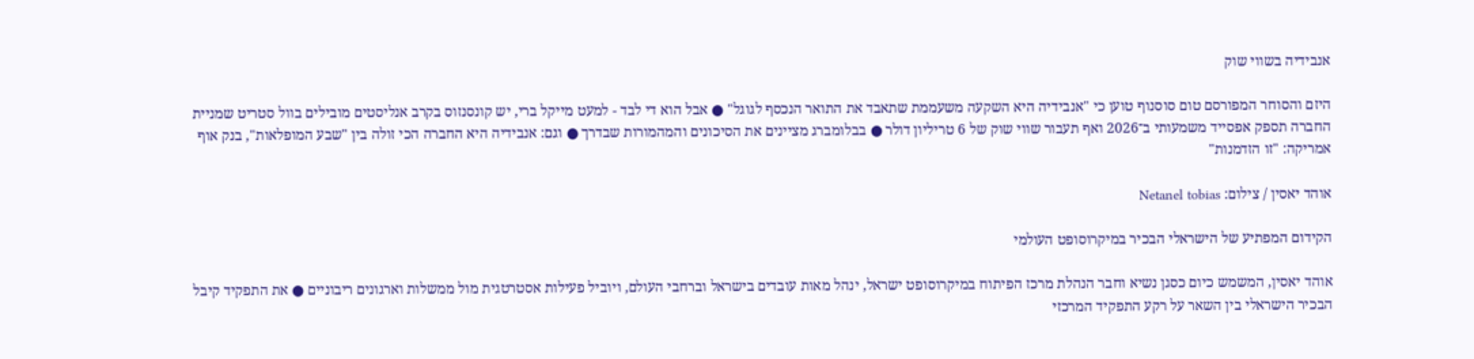אנבידיה בשווי שוק

היזם והסוחר המפורסם טום סוסנוף טוען כי "אנבידיה היא השקעה משעממת שתאבד את התואר הנכסף לגוגל" ● אבל הוא די לבד - למעט מייקל ברי, יש קונסנזוס בקרב אנליסטים מובילים בוול סטריט שמניית החברה תספק אפסייד משמעותי ב־2026 ואף תעבור שווי שוק של 6 טריליון דולר ● בבלומברג מציינים את הסיכונים והמהמורות שבדרך ● וגם: אנבידיה היא החברה הכי זולה בין "שבע המופלאות", בנק אוף אמריקה: "זו הזדמנות"

אוהד יאסין / צילום: Netanel tobias

הקידום המפתיע של הישראלי הבכיר במיקרוסופט העולמי

אוהד יאסין, המשמש כיום כסגן נשיא וחבר הנהלת מרכז הפיתוח במיקרוסופט ישראל, ינהל מאות עובדים בישראל וברחבי העולם, ויוביל פעילות אסטרטגית מול ממשלות וארגונים ריבוניים ● את התפקיד קיבל הבכיר הישראלי בין השאר על רקע התפקיד המרכזי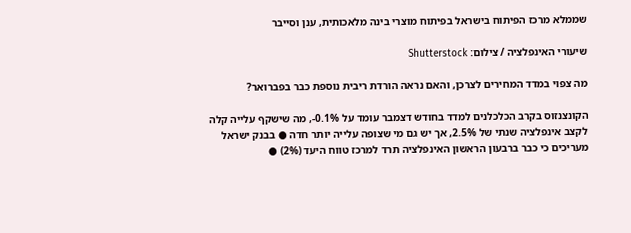שממלא מרכז הפיתוח בישראל בפיתוח מוצרי בינה מלאכותית, ענן וסייבר

שיעורי האינפלציה / צילום: Shutterstock

מה צפוי במדד המחירים לצרכן, והאם נראה הורדת ריבית נוספת כבר בפברואר?

הקונצנזוס בקרב הכלכלנים למדד בחודש דצמבר עומד על 0.1%-, מה שישקף עלייה קלה לקצב אינפלציה שנתי של 2.5%, אך יש גם מי שצופה עלייה יותר חדה ● בבנק ישראל מעריכים כי כבר ברבעון הראשון האינפלציה תרד למרכז טווח היעד (2%) ●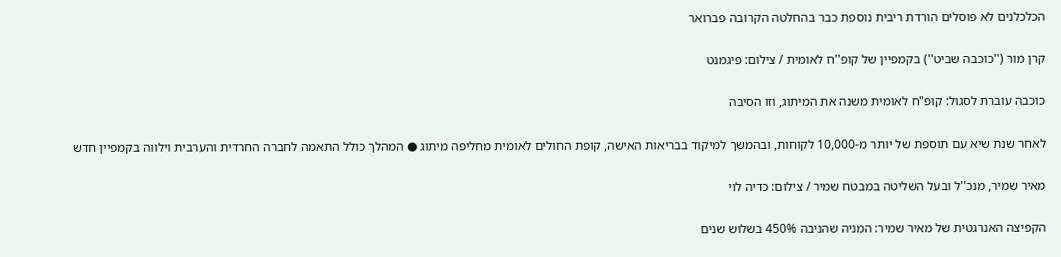הכלכלנים לא פוסלים הורדת ריבית נוספת כבר בהחלטה הקרובה פברואר

קרן מור (''כוכבה שביט'') בקמפיין של קופ''ח לאומית / צילום: פיגמנט

כוכבה עוברת לסגול: קופ"ח לאומית משנה את המיתוג, וזו הסיבה

לאחר שנת שיא עם תוספת של יותר מ-10,000 לקוחות, ובהמשך למיקוד בבריאות האישה, קופת החולים לאומית מחליפה מיתוג ● המהלך כולל התאמה לחברה החרדית והערבית וילווה בקמפיין חדש

מאיר שמיר, מנכ''ל ובעל השליטה במבטח שמיר / צילום: כדיה לוי

הקפיצה האנרגטית של מאיר שמיר: המניה שהניבה 450% בשלוש שנים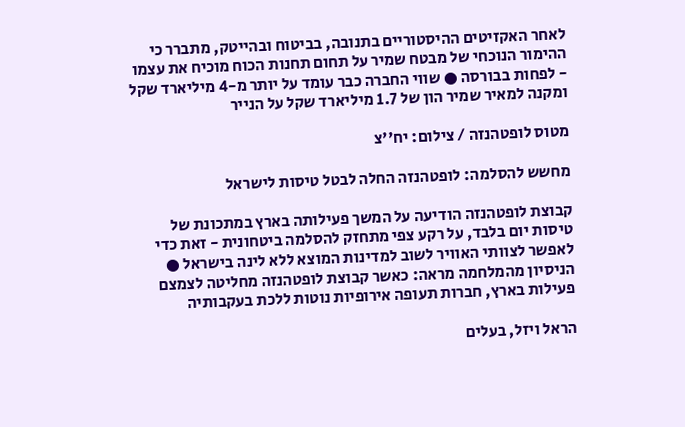לאחר האקזיטים ההיסטוריים בתנובה, בביטוח ובהייטק, מתברר כי ההימור הנוכחי של מבטח שמיר על תחום תחנות הכוח מוכיח את עצמו - לפחות בבורסה ● שווי החברה כבר עומד על יותר מ-4 מיליארד שקל ומקנה למאיר שמיר הון של 1.7 מיליארד שקל על הנייר

מטוס לופטהנזה / צילום: יח''צ

מחשש להסלמה: לופטהנזה החלה לבטל טיסות לישראל

קבוצת לופטהנזה הודיעה על המשך פעילותה בארץ במתכונת של טיסות יום בלבד, על רקע צפי מתחזק להסלמה ביטחונית - זאת כדי לאפשר לצוותי האוויר לשוב למדינות המוצא ללא לינה בישראל ● הניסיון מהמלחמה מראה: כאשר קבוצת לופטהנזה מחליטה לצמצם פעילות בארץ, חברות תעופה אירופיות נוטות ללכת בעקבותיה

הראל ויזל, בעלים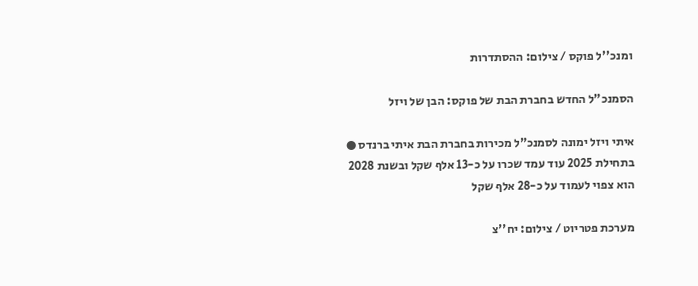ומנכ''ל פוקס / צילום: ההסתדרות

הסמנכ"ל החדש בחברת הבת של פוקס: הבן של ויזל

איתי ויזל ימונה לסמנכ"ל מכירות בחברת הבת איתי ברנדס ● בתחילת 2025 עוד עמד שכרו על כ-13 אלף שקל ובשנת 2028 הוא צפוי לעמוד על כ-28 אלף שקל

מערכת פטריוט / צילום: יח''צ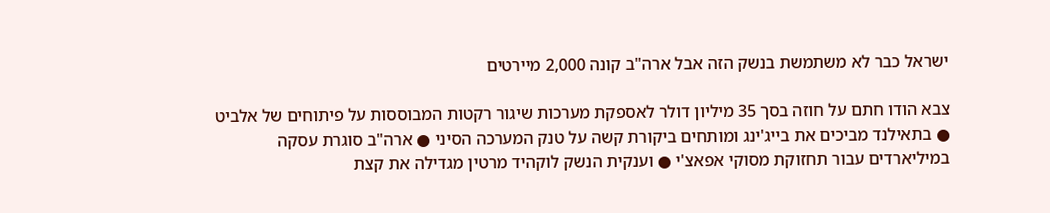ישראל כבר לא משתמשת בנשק הזה אבל ארה"ב קונה 2,000 מיירטים

צבא הודו חתם על חוזה בסך 35 מיליון דולר לאספקת מערכות שיגור רקטות המבוססות על פיתוחים של אלביט ● בתאילנד מביכים את בייג'ינג ומותחים ביקורת קשה על טנק המערכה הסיני ● ארה"ב סוגרת עסקה במיליארדים עבור תחזוקת מסוקי אפאצ'י ● וענקית הנשק לוקהיד מרטין מגדילה את קצת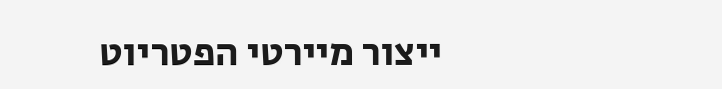ייצור מיירטי הפטריוט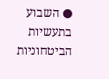● השבוע בתעשיות הביטחוניות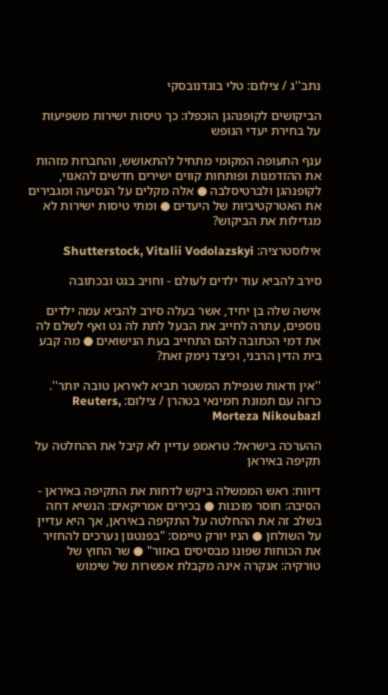נתב''ג / צילום: טלי בוגדנובסקי

הביקושים לקופנהגן הוכפלו: כך טיסות ישירות משפיעות על בחירת יעדי הנופש

ענף התעופה המקומי מתחיל להתאושש, והחברות מזהות את ההזדמנות ופותחות קווים ישירים חדשים להאנוי, לקופנהגן ולברטיסלבה ● אלה מקלים על הנסיעה ומגבירים את האטרקטיביות של היעדים ● ומתי טיסות ישירות לא מגדילות את הביקוש?

אילוסטרציה: Shutterstock, Vitalii Vodolazskyi

סירב להביא עוד ילדים לעולם - וחויב בגט ובכתובה

אישה שלה בן יחיד, אשר בעלה סירב להביא עמה ילדים נוספים, עתרה לחייב את הבעל לתת לה גט ואף לשלם לה את דמי הכתובה להם התחייב בעת הנישואים ● מה קבע בית הדין הרבני, וכיצד נימק זאת?

''אין ודאות שנפילת המשטר תביא לאיראן טובה יותר''. כרזה עם תמונת חמינאי בטהרן / צילום: Reuters, Morteza Nikoubazl

ההערכה בישראל: טראמפ עדיין לא קיבל את ההחלטה על תקיפה באיראן

דיווח: ראש הממשלה ביקש לדחות את התקיפה באיראן - הסיבה: חוסר מוכנות ● בכירים אמריקאים: הנשיא דחה בשלב זה את ההחלטה על התקיפה באיראן, אך היא עדיין על השולחן ● הניו יורק טיימס: "בפנטגון נערכים להחזיר את הכוחות שפונו מבסיסים באזור" ● שר החוץ של טורקיה: אנקרה אינה מקבלת אפשרות של שימוש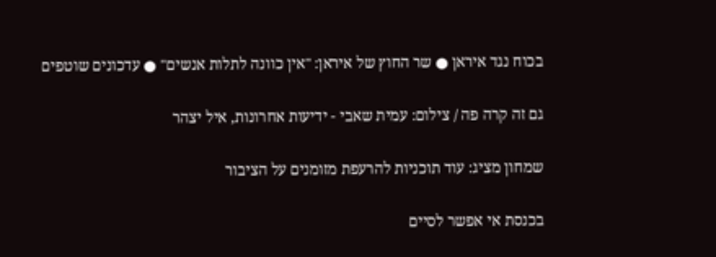בכוח נגד איראן ● שר החוץ של איראן: "אין כוונה לתלות אנשים" ● עדכונים שוטפים

גם זה קרה פה / צילום: עמית שאבי - ידיעות אחרונות, איל יצהר

שמחון מציג: עוד תוכניות להרעפת מזומנים על הציבור

בכנסת אי אפשר לסיים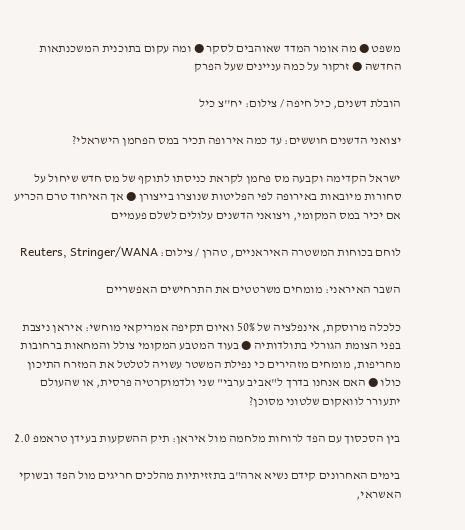משפט ● מה אומר המדד שאוהבים לסקר ● ומה עקום בתוכנית המשכנתאות החדשה ● זרקור על כמה עניינים שעל הפרק

הובלת דשנים, כיל חיפה / צילום: יח''צ כיל

יצואני הדשנים חוששים: עד כמה אירופה תכיר במס הפחמן הישראלי?

ישראל הקדימה וקבעה מס פחמן לקראת כניסתו לתוקף של מס חדש שיחול על סחורות מיובאות באירופה לפי הפליטות שנוצרו בייצורן ● אך האיחוד טרם הכריע אם יכיר במס המקומי, ויצואני הדשנים עלולים לשלם פעמיים

לוחם בכוחות המשטרה האיראניים, טהרן / צילום: Reuters, Stringer/WANA

השבר האיראני: מומחים משרטטים את התרחישים האפשריים

כלכלה מרוסקת, אינפלציה של 50% ואיום תקיפה אמריקאי מוחשי: איראן ניצבת בפני הצומת הגורלי בתולדותיה ● בעוד המטבע המקומי צולל והמחאות ברחובות מחריפות, מומחים מזהירים כי נפילת המשטר עשויה לטלטל את המזרח התיכון כולו ● האם אנחנו בדרך ל"אביב ערבי" שני ולדמוקרטיה פרסית, או שהעולם יתעורר לוואקום שלטוני מסוכן?

בין הסכסוך עם הפד לרוחות מלחמה מול איראן: תיק ההשקעות בעידן טראמפ 2.0

בימים האחרונים קידם נשיא ארה"ב בתזזיתיות מהלכים חריגים מול הפד ובשוקי האשראי,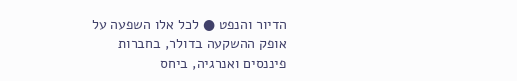הדיור והנפט ● לכל אלו השפעה על אופק ההשקעה בדולר, בחברות פיננסים ואנרגיה, ביחס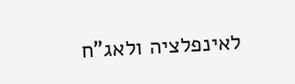לאינפלציה ולאג"ח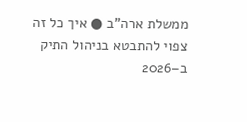ממשלת ארה"ב ● איך כל זה צפוי להתבטא בניהול התיק ב–2026